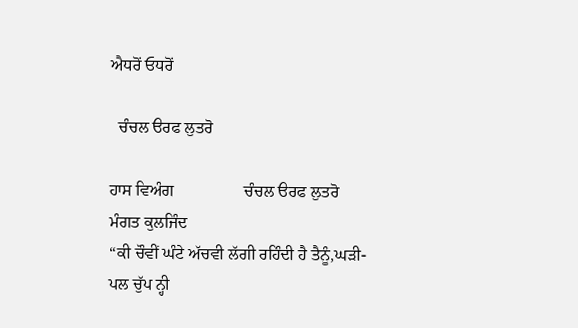ਐਧਰੋਂ ਓਧਰੋਂ

  ਚੰਚਲ ੳਰਫ ਲੁਤਰੋ

ਹਾਸ ਵਿਅੰਗ                 ਚੰਚਲ ੳਰਫ ਲੁਤਰੋ            ਮੰਗਤ ਕੁਲਜਿੰਦ
“ਕੀ ਚੌਵੀਂ ਘੰਟੇ ਅੱਚਵੀ ਲੱਗੀ ਰਹਿੰਦੀ ਹੈ ਤੈਨੂੰ,ਘੜੀ-ਪਲ ਚੁੱਪ ਨ੍ਹੀ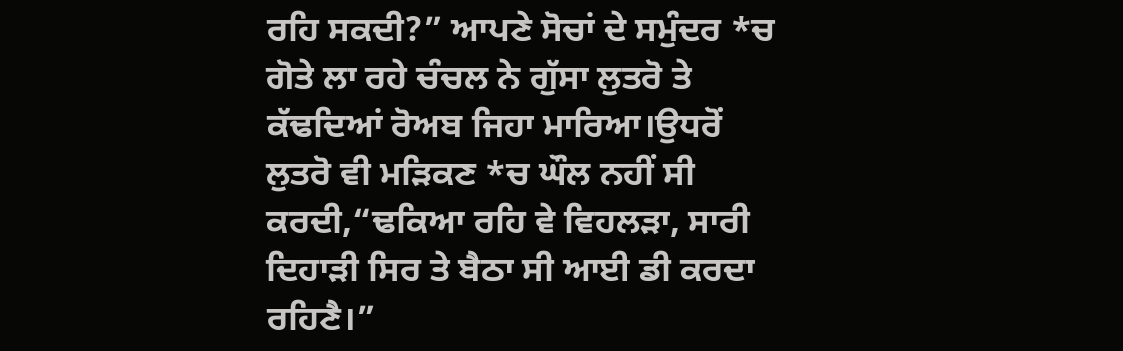ਰਹਿ ਸਕਦੀ?” ਆਪਣੇ ਸੋਚਾਂ ਦੇ ਸਮੁੰਦਰ *ਚ ਗੋਤੇ ਲਾ ਰਹੇ ਚੰਚਲ ਨੇ ਗੁੱਸਾ ਲੁਤਰੋ ਤੇ ਕੱਢਦਿਆਂ ਰੋਅਬ ਜਿਹਾ ਮਾਰਿਆ।ਉਧਰੋਂ ਲੁਤਰੋ ਵੀ ਮੜਿਕਣ *ਚ ਘੌਲ ਨਹੀਂ ਸੀ ਕਰਦੀ,“ਢਕਿਆ ਰਹਿ ਵੇ ਵਿਹਲੜਾ, ਸਾਰੀ ਦਿਹਾੜੀ ਸਿਰ ਤੇ ਬੈਠਾ ਸੀ ਆਈ ਡੀ ਕਰਦਾ ਰਹਿਣੈ।”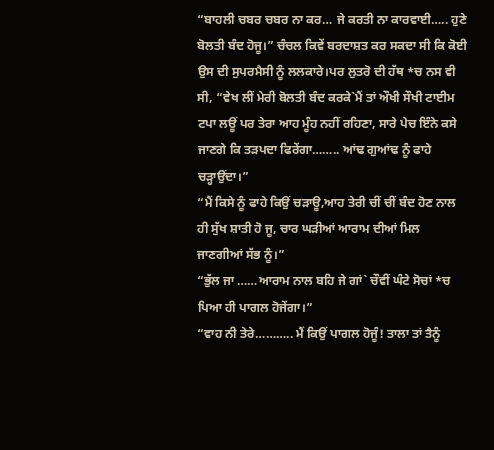“ਬਾਹਲੀ ਚਬਰ ਚਬਰ ਨਾ ਕਰ… ਜੇ ਕਰਤੀ ਨਾ ਕਾਰਵਾਈ….. ਹੁਣੇ ਬੋਲਤੀ ਬੰਦ ਹੋਜੂ।” ਚੰਚਲ ਕਿਵੇਂ ਬਰਦਾਸ਼ਤ ਕਰ ਸਕਦਾ ਸੀ ਕਿ ਕੋਈ ਉਸ ਦੀ ਸੁਪਰਮੈਸੀ ਨੂੰ ਲਲਕਾਰੇ।ਪਰ ਲੁਤਰੋ ਦੀ ਹੱਥ *ਚ ਨਸ ਵੀ ਸੀ, “ਵੇਖ ਲੀਂ ਮੇਰੀ ਬੋਲਤੀ ਬੰਦ ਕਰਕੇ`ਮੈਂ ਤਾਂ ਔਖੀ ਸੌਖੀ ਟਾਈਮ ਟਪਾ ਲਊਂ ਪਰ ਤੇਰਾ ਆਹ ਮੂੰਹ ਨਹੀਂ ਰਹਿਣਾ, ਸਾਰੇ ਪੇਚ ਇੰਨੇ ਕਸੇ ਜਾਣਗੇ ਕਿ ਤੜਪਦਾ ਫਿਰੇਂਗਾ…….. ਆਂਢ ਗੁਆਂਢ ਨੂੰ ਫਾਹੇ ਚੜ੍ਹਾਉਂਦਾ।”
“ਮੈਂ ਕਿਸੇ ਨੂੰ ਫਾਹੇ ਕਿਉਂ ਚੜਾਊ,ਆਹ ਤੇਰੀ ਚੀਂ ਚੀਂ ਬੰਦ ਹੋਣ ਨਾਲ ਹੀ ਸੁੱਖ ਸ਼ਾਤੀ ਹੋ ਜੂ, ਚਾਰ ਘੜੀਆਂ ਆਰਾਮ ਦੀਆਂ ਮਿਲ ਜਾਣਗੀਆਂ ਸੱਭ ਨੂੰ।”
“ਭੁੱਲ ਜਾ ……ਆਰਾਮ ਨਾਲ ਬਹਿ ਜੇ ਗਾਂ` ਚੌਵੀਂ ਘੰਟੇ ਸੋਚਾਂ *ਚ ਪਿਆ ਹੀ ਪਾਗਲ ਹੋਜੇਂਗਾ।”
“ਵਾਹ ਨੀ ਤੇਰੇ……….. ਮੈਂ ਕਿਉਂ ਪਾਗਲ ਹੋਜੂੰ! ਤਾਲਾ ਤਾਂ ਤੈਨੂੰ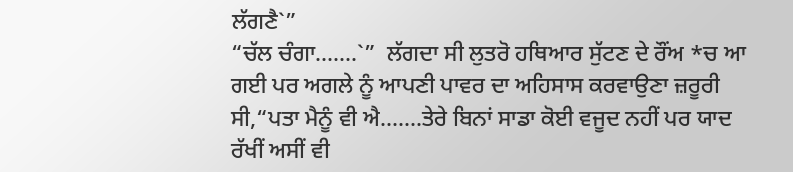ਲੱਗਣੈ`”
“ਚੱਲ ਚੰਗਾ…….`”  ਲੱਗਦਾ ਸੀ ਲੁਤਰੋ ਹਥਿਆਰ ਸੁੱਟਣ ਦੇ ਰੌਂਅ *ਚ ਆ ਗਈ ਪਰ ਅਗਲੇ ਨੂੰ ਆਪਣੀ ਪਾਵਰ ਦਾ ਅਹਿਸਾਸ ਕਰਵਾਉਣਾ ਜ਼ਰੂਰੀ ਸੀ,“ਪਤਾ ਮੈਨੂੰ ਵੀ ਐ…….ਤੇਰੇ ਬਿਨਾਂ ਸਾਡਾ ਕੋਈ ਵਜੂਦ ਨਹੀਂ ਪਰ ਯਾਦ ਰੱਖੀਂ ਅਸੀਂ ਵੀ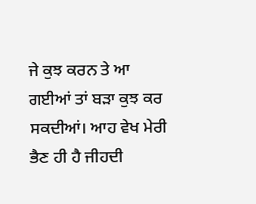ਜੇ ਕੁਝ ਕਰਨ ਤੇ ਆ ਗਈਆਂ ਤਾਂ ਬੜਾ ਕੁਝ ਕਰ ਸਕਦੀਆਂ। ਆਹ ਵੇਖ ਮੇਰੀ ਭੈਣ ਹੀ ਹੈ ਜੀਹਦੀ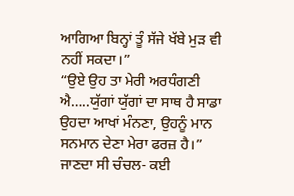ਆਗਿਆ ਬਿਨ੍ਹਾਂ ਤੂੰ ਸੱਜੇ ਖੱਬੇ ਮੁੜ ਵੀ ਨਹੀਂ ਸਕਦਾ।”
“ਉਏ ਉਹ ਤਾ ਮੇਰੀ ਅਰਧੰਗਣੀ ਐ…..ਯੁੱਗਾਂ ਯੁੱਗਾਂ ਦਾ ਸਾਥ ਹੈ ਸਾਡਾ ਉਹਦਾ ਆਖਾਂ ਮੰਨਣਾ, ਉਹਨੂੰ ਮਾਨ ਸਨਮਾਨ ਦੇਣਾ ਮੇਰਾ ਫਰਜ਼ ਹੈ।”  ਜਾਣਦਾ ਸੀ ਚੰਚਲ- ਕਈ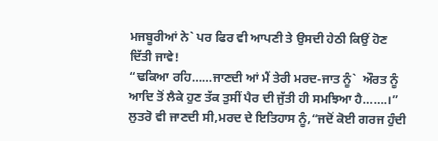ਮਜਬੂਰੀਆਂ ਨੇ` ਪਰ ਫਿਰ ਵੀ ਆਪਣੀ ਤੇ ਉਸਦੀ ਹੇਠੀ ਕਿਉਂ ਹੋਣ ਦਿੱਤੀ ਜਾਵੇ!
“ਢਕਿਆ ਰਹਿ……ਜਾਣਦੀ ਆਂ ਮੈਂ ਤੇਰੀ ਮਰਦ-ਜਾਤ ਨੂੰ`  ਔਰਤ ਨੂੰ ਆਦਿ ਤੋਂ ਲੈਕੇ ਹੁਣ ਤੱਕ ਤੁਸੀਂ ਪੈਰ ਦੀ ਜੁੱਤੀ ਹੀ ਸਮਝਿਆ ਹੈ…….।” ਲੁਤਰੋ ਵੀ ਜਾਣਦੀ ਸੀ,ਮਰਦ ਦੇ ਇਤਿਹਾਸ ਨੂੰ,“ਜਦੋਂ ਕੋਈ ਗਰਜ ਹੁੰਦੀ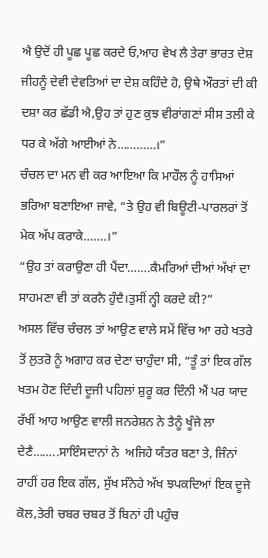ਐ ਉਦੋਂ ਹੀ ਪੂਛ ਪੂਛ ਕਰਦੇ ਓ,ਆਹ ਵੇਖ ਲੈ ਤੇਰਾ ਭਾਰਤ ਦੇਸ਼ ਜੀਹਨੂੰ ਦੇਵੀ ਦੇਵਤਿਆਂ ਦਾ ਦੇਸ਼ ਕਹਿੰਦੇ ਹੋ, ਉਥੇ ਔਰਤਾਂ ਦੀ ਕੀ ਦਸ਼ਾ ਕਰ ਛੱਡੀ ਐ,ਉਹ ਤਾਂ ਹੁਣ ਕੁਝ ਵੀਰਾਂਗਣਾਂ ਸੀਸ ਤਲੀ ਕੇ ਧਰ ਕੇ ਅੱਗੇ ਆਈਆਂ ਨੇ…………।”
ਚੰਚਲ ਦਾ ਮਨ ਵੀ ਕਰ ਆਇਆ ਕਿ ਮਾਹੌਲ ਨੂੰ ਹਾਸਿਆਂ ਭਰਿਆ ਬਣਾਇਆ ਜਾਵੇ, “ਤੇ ਉਹ ਵੀ ਬਿਊਟੀ-ਪਾਰਲਰਾਂ ਤੋਂ ਮੇਕ ਅੱਪ ਕਰਾਕੇ…….।”
“ਉਹ ਤਾਂ ਕਰਾਉਣਾ ਹੀ ਪੈਂਦਾ…….ਕੈਮਰਿਆਂ ਦੀਆਂ ਅੱਖਾਂ ਦਾ ਸਾਹਮਣਾ ਵੀ ਤਾਂ ਕਰਨੈ ਹੁੰਦੈ।ਤੁਸੀਂ ਨ੍ਹੀ ਕਰਦੇ ਕੀ?”
ਅਸਲ ਵਿੱਚ ਚੰਚਲ ਤਾਂ ਆਉਣ ਵਾਲੇ ਸਮੇਂ ਵਿੱਚ ਆ ਰਹੇ ਖਤਰੇ ਤੋਂ ਲੁਤਰੋ ਨੂੰ ਅਗਾਹ ਕਰ ਦੇਣਾ ਚਾਹੁੰਦਾ ਸੀ, “ਤੂੰ ਤਾਂ ਇਕ ਗੱਲ ਖਤਮ ਹੋਣ ਦਿੰਦੀ ਦੂਜੀ ਪਹਿਲਾਂ ਸ਼ੁਰੂ ਕਰ ਦਿੰਨੀ ਐਂ ਪਰ ਯਾਦ ਰੱਖੀਂ ਆਹ ਆਉਣ ਵਾਲੀ ਜਨਰੇਸ਼ਨ ਨੇ ਤੈਨੂੰ ਖੂੰਜੇ ਲਾ ਦੇਣੈ……..ਸਾਇੰਸਦਾਨਾਂ ਨੇ  ਅਜਿਹੇ ਯੰਤਰ ਬਣਾ ਤੇ, ਜਿੰਨਾਂ ਰਾਹੀਂ ਹਰ ਇਕ ਗੱਲ, ਸੁੱਖ ਸੰਨੇਹੇ ਅੱਖ ਝਪਕਦਿਆਂ ਇਕ ਦੂਜੇ ਕੋਲ,ਤੇਰੀ ਚਬਰ ਚਬਰ ਤੋਂ ਬਿਨਾਂ ਹੀ ਪਹੁੰਚ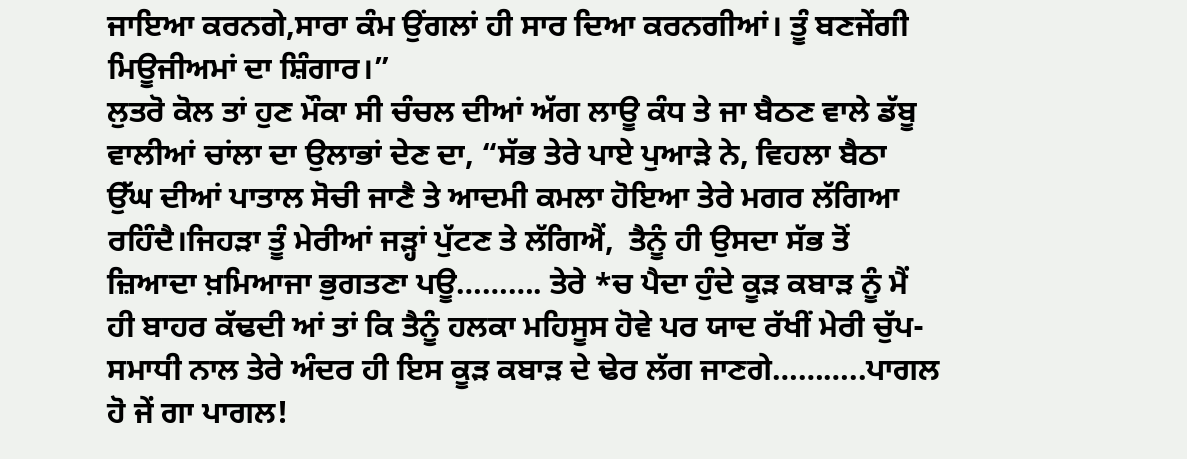ਜਾਇਆ ਕਰਨਗੇ,ਸਾਰਾ ਕੰਮ ਉਂਗਲਾਂ ਹੀ ਸਾਰ ਦਿਆ ਕਰਨਗੀਆਂ। ਤੂੰ ਬਣਜੇਂਗੀ  ਮਿਊਜੀਅਮਾਂ ਦਾ ਸ਼ਿੰਗਾਰ।”
ਲੁਤਰੋ ਕੋਲ ਤਾਂ ਹੁਣ ਮੌਕਾ ਸੀ ਚੰਚਲ ਦੀਆਂ ਅੱਗ ਲਾਊ ਕੰਧ ਤੇ ਜਾ ਬੈਠਣ ਵਾਲੇ ਡੱਬੂ ਵਾਲੀਆਂ ਚਾਂਲਾ ਦਾ ਉਲਾਭਾਂ ਦੇਣ ਦਾ, “ਸੱਭ ਤੇਰੇ ਪਾਏ ਪੁਆੜੇ ਨੇ, ਵਿਹਲਾ ਬੈਠਾ ਉੱਘ ਦੀਆਂ ਪਾਤਾਲ ਸੋਚੀ ਜਾਣੈ ਤੇ ਆਦਮੀ ਕਮਲਾ ਹੋਇਆ ਤੇਰੇ ਮਗਰ ਲੱਗਿਆ ਰਹਿੰਦੈ।ਜਿਹੜਾ ਤੂੰ ਮੇਰੀਆਂ ਜੜ੍ਹਾਂ ਪੁੱਟਣ ਤੇ ਲੱਗਿਐਂ,  ਤੈਨੂੰ ਹੀ ਉਸਦਾ ਸੱਭ ਤੋਂ ਜ਼ਿਆਦਾ ਖ਼ਮਿਆਜਾ ਭੁਗਤਣਾ ਪਊ………. ਤੇਰੇ *ਚ ਪੈਦਾ ਹੁੰਦੇ ਕੂੜ ਕਬਾੜ ਨੂੰ ਮੈਂ ਹੀ ਬਾਹਰ ਕੱਢਦੀ ਆਂ ਤਾਂ ਕਿ ਤੈਨੂੰ ਹਲਕਾ ਮਹਿਸੂਸ ਹੋਵੇ ਪਰ ਯਾਦ ਰੱਖੀਂ ਮੇਰੀ ਚੁੱਪ-ਸਮਾਧੀ ਨਾਲ ਤੇਰੇ ਅੰਦਰ ਹੀ ਇਸ ਕੂੜ ਕਬਾੜ ਦੇ ਢੇਰ ਲੱਗ ਜਾਣਗੇ………..ਪਾਗਲ ਹੋ ਜੇਂ ਗਾ ਪਾਗਲ!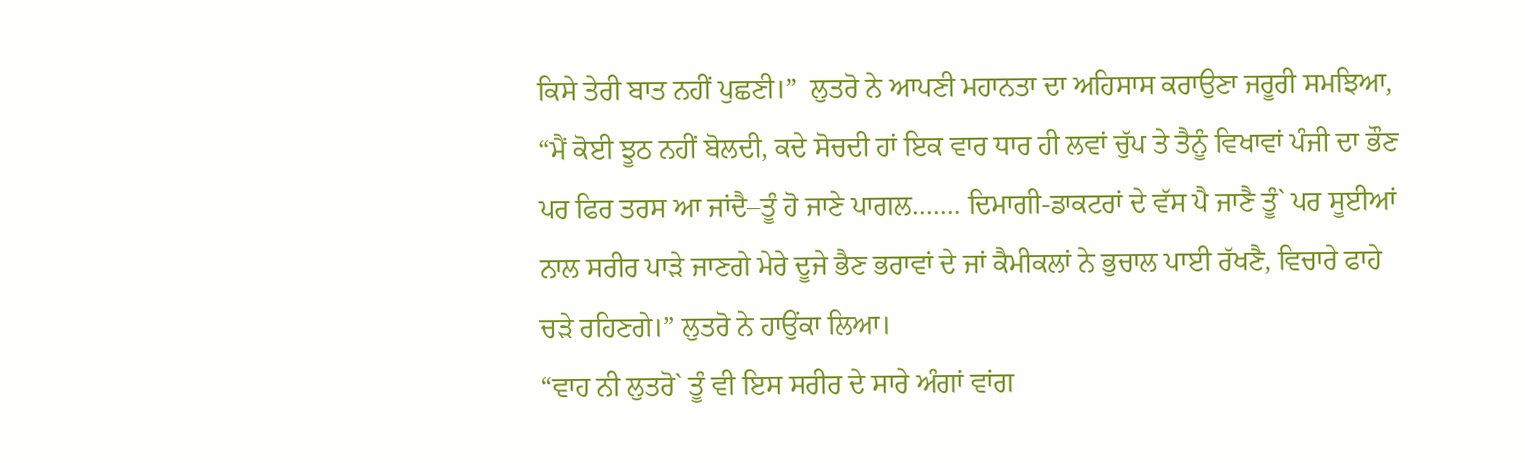ਕਿਸੇ ਤੇਰੀ ਬਾਤ ਨਹੀਂ ਪੁਛਣੀ।”  ਲੁਤਰੋ ਨੇ ਆਪਣੀ ਮਹਾਨਤਾ ਦਾ ਅਹਿਸਾਸ ਕਰਾਉਣਾ ਜਰੂਰੀ ਸਮਝਿਆ,
“ਮੈਂ ਕੋਈ ਝੂਠ ਨਹੀਂ ਬੋਲਦੀ, ਕਦੇ ਸੋਚਦੀ ਹਾਂ ਇਕ ਵਾਰ ਧਾਰ ਹੀ ਲਵਾਂ ਚੁੱਪ ਤੇ ਤੈਨੂੰ ਵਿਖਾਵਾਂ ਪੰਜੀ ਦਾ ਭੌਣ ਪਰ ਫਿਰ ਤਰਸ ਆ ਜਾਂਦੈ–ਤੂੰ ਹੋ ਜਾਣੇ ਪਾਗਲ……. ਦਿਮਾਗੀ-ਡਾਕਟਰਾਂ ਦੇ ਵੱਸ ਪੈ ਜਾਣੈ ਤੂੰ` ਪਰ ਸੂਈਆਂ ਨਾਲ ਸਰੀਰ ਪਾੜੇ ਜਾਣਗੇ ਮੇਰੇ ਦੂਜੇ ਭੈਣ ਭਰਾਵਾਂ ਦੇ ਜਾਂ ਕੈਮੀਕਲਾਂ ਨੇ ਭੁਚਾਲ ਪਾਈ ਰੱਖਣੈ, ਵਿਚਾਰੇ ਫਾਹੇ ਚੜੇ ਰਹਿਣਗੇ।” ਲੁਤਰੋ ਨੇ ਹਾਉਂਕਾ ਲਿਆ।
“ਵਾਹ ਨੀ ਲੁਤਰੋ` ਤੂੰ ਵੀ ਇਸ ਸਰੀਰ ਦੇ ਸਾਰੇ ਅੰਗਾਂ ਵਾਂਗ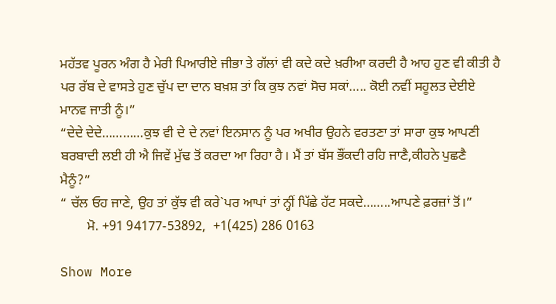ਮਹੱਤਵ ਪੂਰਨ ਅੰਗ ਹੈ ਮੇਰੀ ਪਿਆਰੀਏ ਜੀਭਾ ਤੇ ਗੱਲਾਂ ਵੀ ਕਦੇ ਕਦੇ ਖ਼ਰੀਆ ਕਰਦੀ ਹੈ ਆਹ ਹੁਣ ਵੀ ਕੀਤੀ ਹੈ ਪਰ ਰੱਬ ਦੇ ਵਾਸਤੇ ਹੁਣ ਚੁੱਪ ਦਾ ਦਾਨ ਬਖ਼ਸ਼ ਤਾਂ ਕਿ ਕੁਝ ਨਵਾਂ ਸੋਚ ਸਕਾਂ….. ਕੋਈ ਨਵੀਂ ਸਹੂਲਤ ਦੇਈਏ ਮਾਨਵ ਜਾਤੀ ਨੂੰ।”
“ਦੇਦੇ ਦੇਦੇ…………ਕੁਝ ਵੀ ਦੇ ਦੇ ਨਵਾਂ ਇਨਸਾਨ ਨੂੰ ਪਰ ਅਖੀਰ ਉਹਨੇ ਵਰਤਣਾ ਤਾਂ ਸਾਰਾ ਕੁਝ ਆਪਣੀ ਬਰਬਾਦੀ ਲਈ ਹੀ ਐ ਜਿਵੇਂ ਮੁੱਢ ਤੋਂ ਕਰਦਾ ਆ ਰਿਹਾ ਹੈ। ਮੈਂ ਤਾਂ ਬੱਸ ਭੌਂਕਦੀ ਰਹਿ ਜਾਣੈ,ਕੀਹਨੇ ਪੁਛਣੈ ਮੈਨੂੰ?”
“ ਚੱਲ ਓਹ ਜਾਣੇ, ਉਹ ਤਾਂ ਕੁੱਝ ਵੀ ਕਰੇ`ਪਰ ਆਪਾਂ ਤਾਂ ਨ੍ਹੀਂ ਪਿੱਛੇ ਹੱਟ ਸਕਦੇ……..ਆਪਣੇ ਫ਼ਰਜ਼ਾਂ ਤੋਂ।”
        ਮੋ. +91 94177-53892,  +1(425) 286 0163

Show More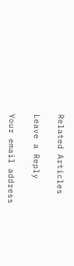Related Articles

Leave a Reply

Your email address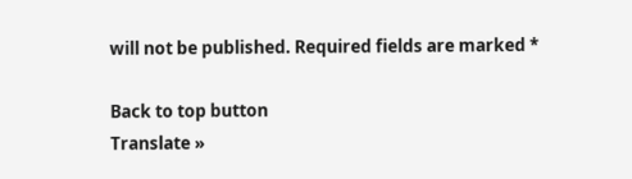will not be published. Required fields are marked *

Back to top button
Translate »